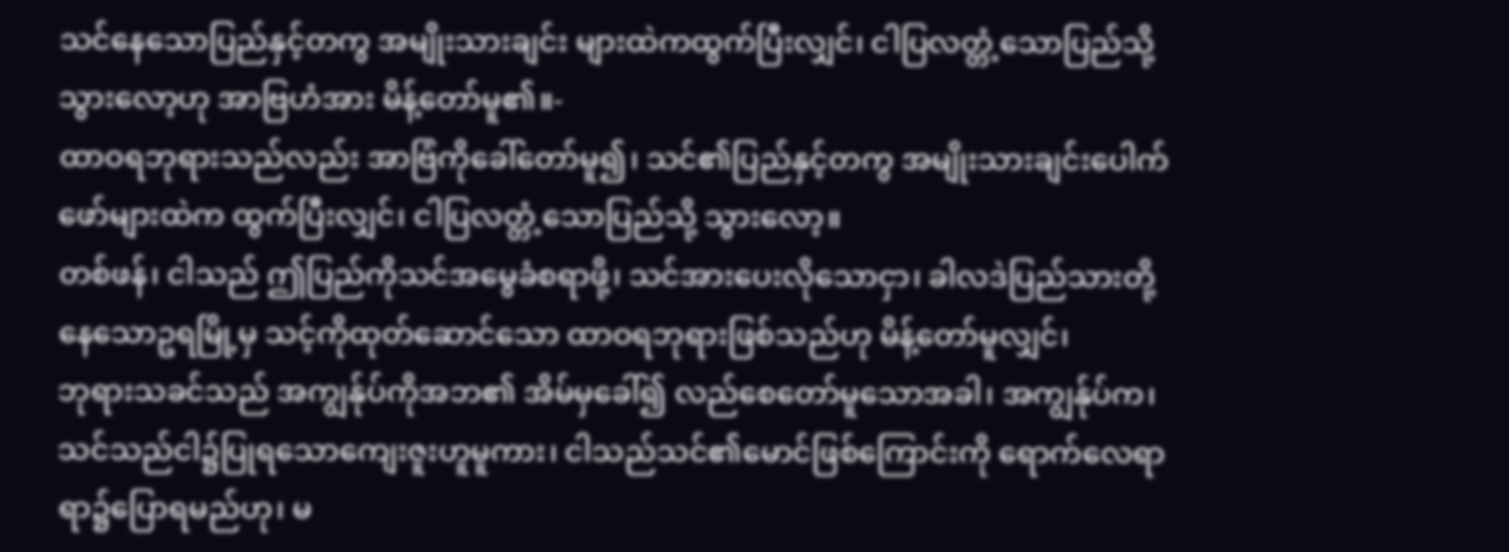သင်နေသောပြည်နှင့်တကွ အမျိုးသားချင်း များထဲကထွက်ပြီးလျှင်၊ ငါပြလတ္တံ့သောပြည်သို့ သွားလော့ဟု အာဗြဟံအား မိန့်တော်မူ၏။-
ထာဝရဘုရားသည်လည်း အာဗြံကိုခေါ်တော်မူ၍၊ သင်၏ပြည်နှင့်တကွ အမျိုးသားချင်းပေါက်ဖော်များထဲက ထွက်ပြီးလျှင်၊ ငါပြလတ္တံ့သောပြည်သို့ သွားလော့။
တစ်ဖန်၊ ငါသည် ဤပြည်ကိုသင်အမွေခံစရာဖို့၊ သင်အားပေးလိုသောငှာ၊ ခါလဒဲပြည်သားတို့နေသောဥရမြို့မှ သင့်ကိုထုတ်ဆောင်သော ထာဝရဘုရားဖြစ်သည်ဟု မိန့်တော်မူလျှင်၊
ဘုရားသခင်သည် အကျွန်ုပ်ကိုအဘ၏ အိမ်မှခေါ်၍ လည်စေတော်မူသောအခါ၊ အကျွန်ုပ်က၊ သင်သည်ငါ၌ပြုရသောကျေးဇူးဟူမူကား၊ ငါသည်သင်၏မောင်ဖြစ်ကြောင်းကို ရောက်လေရာရာ၌ပြောရမည်ဟု၊ မ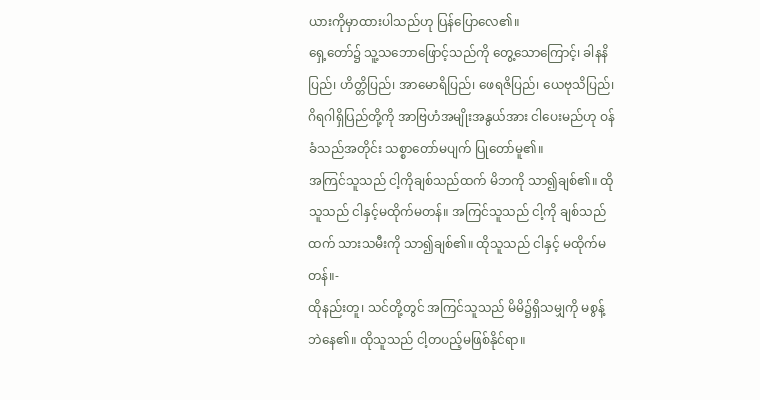ယားကိုမှာထားပါသည်ဟု ပြန်ပြောလေ၏။
ရှေ့တော်၌ သူ့သဘောဖြောင့်သည်ကို တွေ့သောကြောင့်၊ ခါနနိပြည်၊ ဟိတ္တိပြည်၊ အာမောရိပြည်၊ ဖေရဇိပြည်၊ ယေဗုသိပြည်၊ ဂိရဂါရှိပြည်တို့ကို အာဗြဟံအမျိုးအနွယ်အား ငါပေးမည်ဟု ဝန်ခံသည်အတိုင်း သစ္စာတော်မပျက် ပြုတော်မူ၏။
အကြင်သူသည် ငါ့ကိုချစ်သည်ထက် မိဘကို သာ၍ချစ်၏။ ထိုသူသည် ငါနှင့်မထိုက်မတန်။ အကြင်သူသည် ငါ့ကို ချစ်သည်ထက် သားသမီးကို သာ၍ချစ်၏။ ထိုသူသည် ငါနှင့် မထိုက်မတန်။-
ထိုနည်းတူ၊ သင်တို့တွင် အကြင်သူသည် မိမိ၌ရှိသမျှကို မစွန့်ဘဲနေ၏။ ထိုသူသည် ငါ့တပည့်မဖြစ်နိုင်ရာ။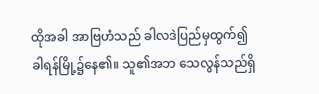ထိုအခါ အာဗြဟံသည် ခါလဒဲပြည်မှထွက်၍ ခါရန်မြို့၌နေ၏။ သူ၏အဘ သေလွန်သည်ရှိ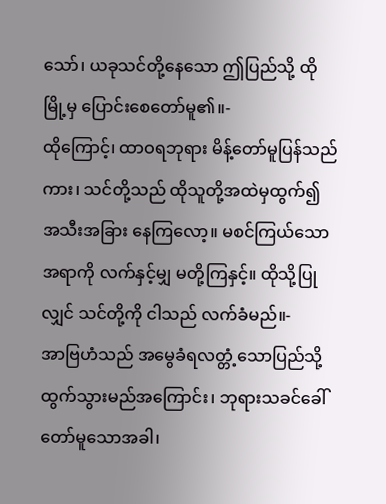သော်၊ ယခုသင်တို့နေသော ဤပြည်သို့ ထိုမြို့မှ ပြောင်းစေတော်မူ၏။-
ထိုကြောင့်၊ ထာဝရဘုရား မိန့်တော်မူပြန်သည်ကား၊ သင်တို့သည် ထိုသူတို့အထဲမှထွက်၍ အသီးအခြား နေကြလော့။ မစင်ကြယ်သောအရာကို လက်နှင့်မျှ မတို့ကြနှင့်။ ထိုသို့ပြုလျှင် သင်တို့ကို ငါသည် လက်ခံမည်။-
အာဗြဟံသည် အမွေခံရလတ္တံ့သောပြည်သို့ ထွက်သွားမည်အကြောင်း၊ ဘုရားသခင်ခေါ်တော်မူသောအခါ၊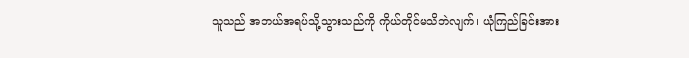သူသည် အဘယ်အရပ်သို့သွားသည်ကို ကိုယ်တိုင်မသိဘဲလျက်၊ ယုံကြည်ခြင်းအား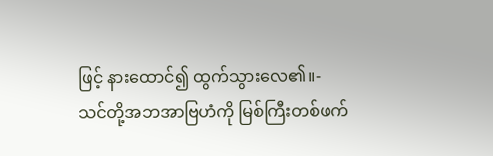ဖြင့် နားထောင်၍ ထွက်သွားလေ၏။-
သင်တို့အဘအာဗြဟံကို မြစ်ကြီးတစ်ဖက်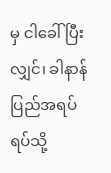မှ ငါခေါ်ပြီးလျှင်၊ ခါနာန်ပြည်အရပ်ရပ်သို့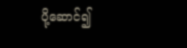ပို့ဆောင်၍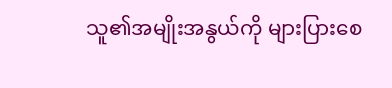သူ၏အမျိုးအနွယ်ကို များပြားစေ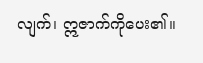လျက်၊ ဣဇာက်ကိုပေး၏။